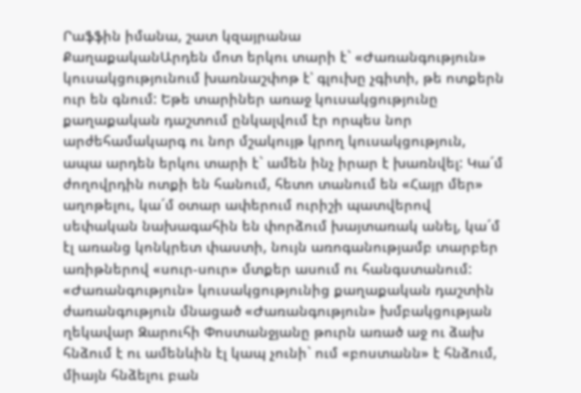Րաֆֆին իմանա, շատ կզայրանա
ՔաղաքականԱրդեն մոտ երկու տարի է` «Ժառանգություն» կուսակցությունում խառնաշփոթ է՝ գլուխը չգիտի, թե ոտքերն ուր են գնում: Եթե տարիներ առաջ կուսակցությունը քաղաքական դաշտում ընկալվում էր որպես նոր արժեհամակարգ ու նոր մշակույթ կրող կուսակցություն, ապա արդեն երկու տարի է` ամեն ինչ իրար է խառնվել: Կա´մ ժողովրդին ոտքի են հանում, հետո տանում են «Հայր մեր» աղոթելու, կա´մ օտար ափերում ուրիշի պատվերով սեփական նախագահին են փորձում խայտառակ անել, կա´մ էլ առանց կոնկրետ փաստի, նույն առոգանությամբ տարբեր առիթներով «սուր-սուր» մտքեր ասում ու հանգստանում:
«Ժառանգություն» կուսակցությունից քաղաքական դաշտին ժառանգություն մնացած «Ժառանգություն» խմբակցության ղեկավար Զարուհի Փոստանջյանը թուրն առած աջ ու ձախ հնձում է ու ամենևին էլ կապ չունի` ում «բոստանն» է հնձում, միայն հնձելու բան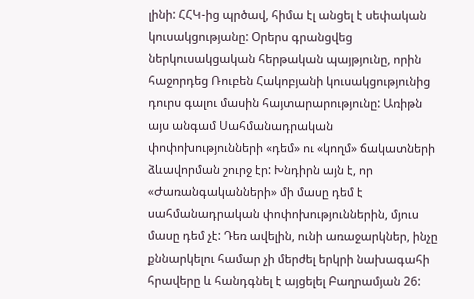լինի: ՀՀԿ-ից պրծավ, հիմա էլ անցել է սեփական կուսակցությանը: Օրերս գրանցվեց ներկուսակցական հերթական պայթյունը, որին հաջորդեց Ռուբեն Հակոբյանի կուսակցությունից դուրս գալու մասին հայտարարությունը: Առիթն այս անգամ Սահմանադրական փոփոխությունների «դեմ» ու «կողմ» ճակատների ձևավորման շուրջ էր: Խնդիրն այն է, որ «Ժառանգականների» մի մասը դեմ է սահմանադրական փոփոխություններին, մյուս մասը դեմ չէ: Դեռ ավելին, ունի առաջարկներ, ինչը քննարկելու համար չի մերժել երկրի նախագահի հրավերը և հանդգնել է այցելել Բաղրամյան 26: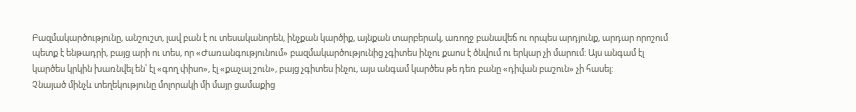Բազմակարծությունը, անշուշտ, լավ բան է ու տեսականորեն, ինչքան կարծիք, այնքան տարբերակ, առողջ բանավեճ ու որպես արդյունք, արդար որոշում պետք է ենթադրի, բայց արի ու տես, որ «Ժառանգությունում» բազմակարծությունից չգիտես ինչու քաոս է ծնվում ու երկար չի մարում: Այս անգամ էլ կարծես կրկին խառնվել են՝ էլ «գող փիսո», էլ «քաչալ շուն», բայց չգիտես ինչու, այս անգամ կարծես թե դեռ բանը «դիվան բաշուն» չի հասել:
Չնայած մինչև տեղեկությունը մոլորակի մի մայր ցամաքից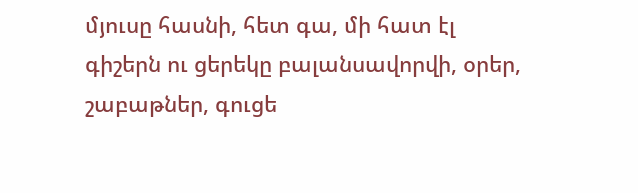մյուսը հասնի, հետ գա, մի հատ էլ գիշերն ու ցերեկը բալանսավորվի, օրեր, շաբաթներ, գուցե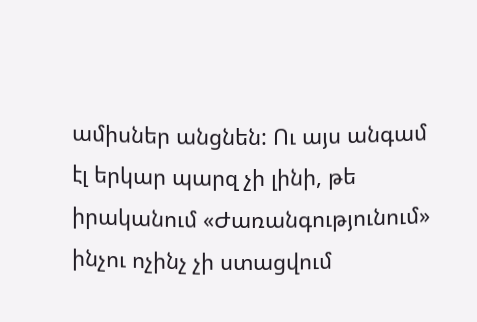ամիսներ անցնեն: Ու այս անգամ էլ երկար պարզ չի լինի, թե իրականում «Ժառանգությունում» ինչու ոչինչ չի ստացվում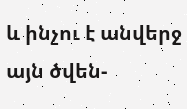և ինչու է անվերջ այն ծվեն-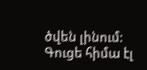ծվեն լինում: Գուցե հիմա էլ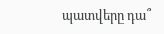պատվերը դա՞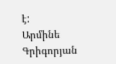է:
Արմինե Գրիգորյան